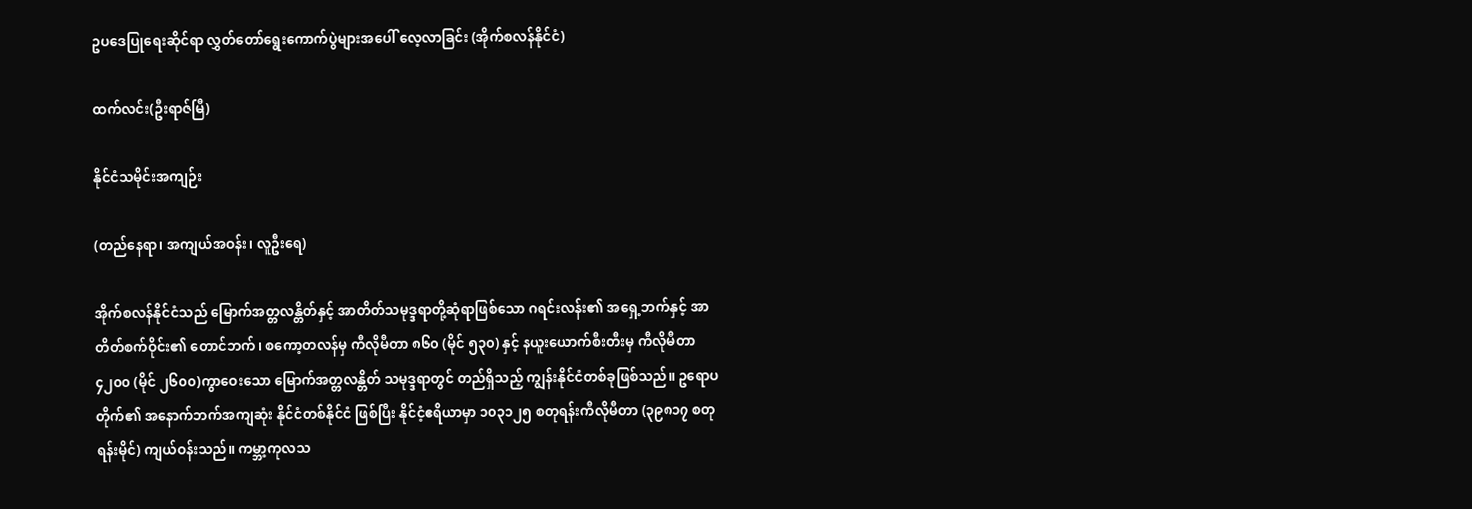ဥပဒေပြုရေးဆိုင်ရာ လွှတ်တော်ရွေးကောက်ပွဲများအပေါ် လေ့လာခြင်း (အိုက်စလန်နိုင်ငံ)

ထက်လင်း(ဦးရာဇ်မြီ)

နိုင်ငံသမိုင်းအကျဉ်း

(တည်နေရာ၊ အကျယ်အဝန်း၊ လူဦးရေ)

အိုက်စလန်နိုင်ငံသည် မြောက်အတ္တလန္တိတ်နှင့် အာတိတ်သမုဒ္ဒရာတို့ဆုံရာဖြစ်သော ဂရင်းလန်း၏ အရှေ့ဘက်နှင့် အာတိတ်စက်ဝိုင်း၏ တောင်ဘက်၊ စကော့တလန်မှ ကီလိုမီတာ ၈၆၀ (မိုင် ၅၃၀) နှင့် နယူးယောက်စီးတီးမှ ကီလိုမီတာ ၄၂၀၀ (မိုင် ၂၆၀၀)ကွာဝေးသော မြောက်အတ္တလန္တိတ် သမုဒ္ဒရာတွင် တည်ရှိသည့် ကျွန်းနိုင်ငံတစ်ခုဖြစ်သည်။ ဥရောပတိုက်၏ အနောက်ဘက်အကျဆုံး နိုင်ငံတစ်နိုင်ငံ ဖြစ်ပြီး နိုင်ငံ့ဧရိယာမှာ ၁၀၃၁၂၅ စတုရန်းကီလိုမီတာ (၃၉၈၁၇ စတုရန်းမိုင်) ကျယ်ဝန်းသည်။ ကမ္ဘာ့ကုလသ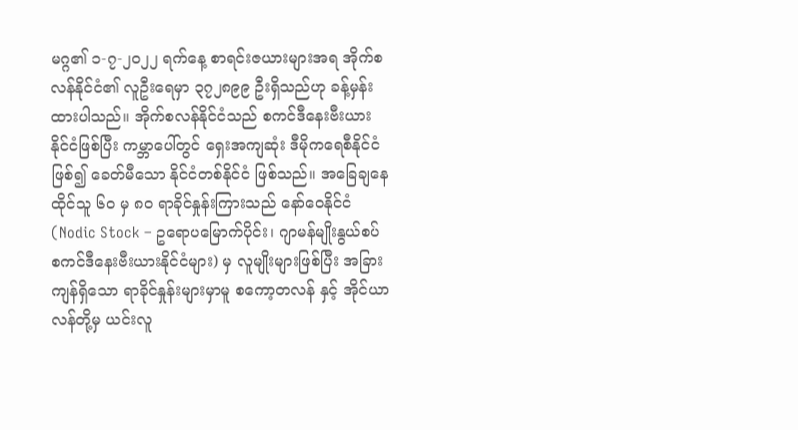မဂ္ဂ၏ ၁-၇-၂၀၂၂ ရက်နေ့ စာရင်းဇယားများအရ အိုက်စလန်နိုင်ငံ၏ လူဦးရေမှာ ၃၇၂၈၉၉ ဦးရှိသည်ဟု ခန့်မှန်းထားပါသည်။ အိုက်စလန်နိုင်ငံသည် စကင်ဒီနေးဗီးယားနိုင်ငံဖြစ်ပြီး ကမ္ဘာပေါ်တွင် ရှေးအကျဆုံး ဒီမိုကရေစီနိုင်ငံဖြစ်၍ ခေတ်မီသော နိုင်ငံတစ်နိုင်ငံ ဖြစ်သည်။ အခြေချနေထိုင်သူ ၆၀ မှ ၈၀ ရာခိုင်နှုန်းကြားသည် နော်ဝေနိုင်ငံ (Nodic Stock – ဥရောပမြောက်ပိုင်း၊ ဂျာမန်မျိုးနွယ်စပ် စကင်ဒီနေးဗီးယားနိုင်ငံများ) မှ လူမျိုးများဖြစ်ပြီး အခြားကျန်ရှိသော ရာခိုင်နှုန်းများမှာမူ စကော့တလန် နှင့် အိုင်ယာလန်တို့မှ ယင်းလူ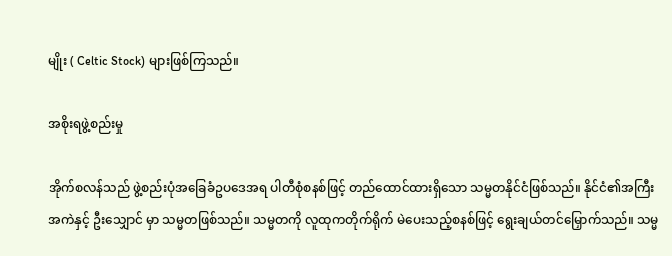မျိုး ( Celtic Stock) များဖြစ်ကြသည်။

အစိုးရဖွဲ့စည်းမှု

အိုက်စလန်သည် ဖွဲ့စည်းပုံအခြေခံဥပဒေအရ ပါတီစုံစနစ်ဖြင့် တည်ထောင်ထားရှိသော သမ္မတနိုင်ငံဖြစ်သည်။ နိုင်ငံ၏အကြီးအကဲနှင့် ဦးသျှောင် မှာ သမ္မတဖြစ်သည်။ သမ္မတကို လူထုကတိုက်ရိုက် မဲပေးသည့်စနစ်ဖြင့် ရွေးချယ်တင်မြှောက်သည်။ သမ္မ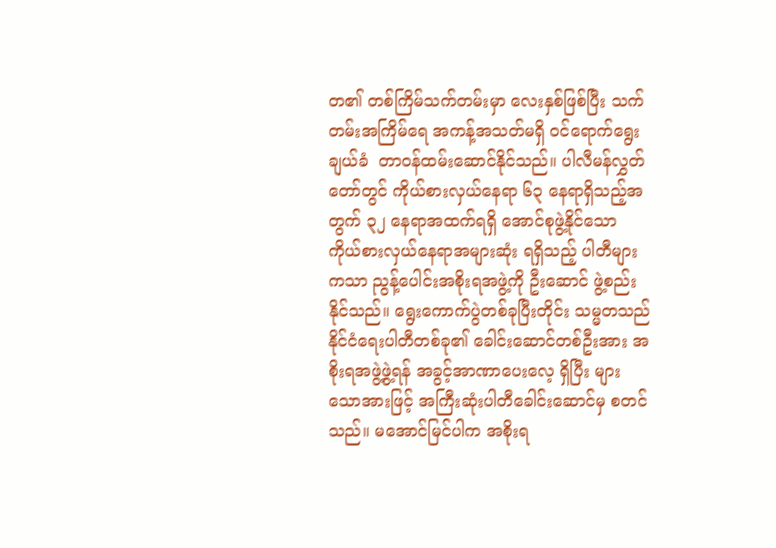တ၏ တစ်ကြိမ်သက်တမ်းမှာ လေးနှစ်ဖြစ်ပြီး သက်တမ်းအကြိမ်ရေ အကန့်အသတ်မရှိ ဝင်ရောက်ရွေးချယ်ခံ  တာဝန်ထမ်းဆောင်နိုင်သည်။ ပါလီမန်လွှတ်တော်တွင် ကိုယ်စားလှယ်နေရာ ၆၃ နေရာရှိသည့်အတွက် ၃၂ နေရာအထက်ရရှိ အောင်စုဖွဲ့နိုင်သော ကိုယ်စားလှယ်နေရာအများဆုံး ရရှိသည့် ပါတီများကသာ ညွန့်ပေါင်းအစိုးရအဖွဲ့ကို ဦးဆောင် ဖွဲ့စည်းနိုင်သည်။ ရွေးကောက်ပွဲတစ်ခုပြီးတိုင်း သမ္မတသည် နိုင်ငံရေးပါတီတစ်ခု၏ ခေါင်းဆောင်တစ်ဦးအား အစိုးရအဖွဲ့ဖွဲ့ရန် အခွင့်အာဏာပေးလေ့ ရှိပြီး များသောအားဖြင့် အကြီးဆုံးပါတီခေါင်းဆောင်မှ စတင်သည်။ မအောင်မြင်ပါက အစိုးရ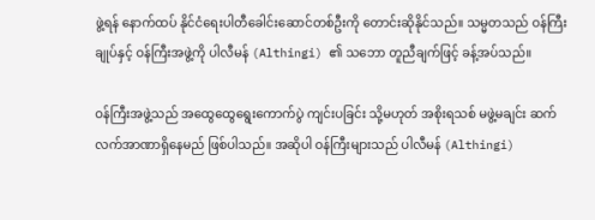ဖွဲ့ရန် နောက်ထပ် နိုင်ငံရေးပါတီခေါင်းဆောင်တစ်ဦးကို တောင်းဆိုနိုင်သည်။ သမ္မတသည် ဝန်ကြီးချုပ်နှင့် ဝန်ကြီးအဖွဲ့ကို ပါလီမန် (Althingi) ၏ သဘော တူညီချက်ဖြင့် ခန့်အပ်သည်။

ဝန်ကြီးအဖွဲ့သည် အထွေထွေရွေးကောက်ပွဲ ကျင်းပခြင်း သို့မဟုတ် အစိုးရသစ် မဖွဲ့မချင်း ဆက်လက်အာဏာရှိနေမည် ဖြစ်ပါသည်။ အဆိုပါ ဝန်ကြီးများသည် ပါလီမန် (Althingi)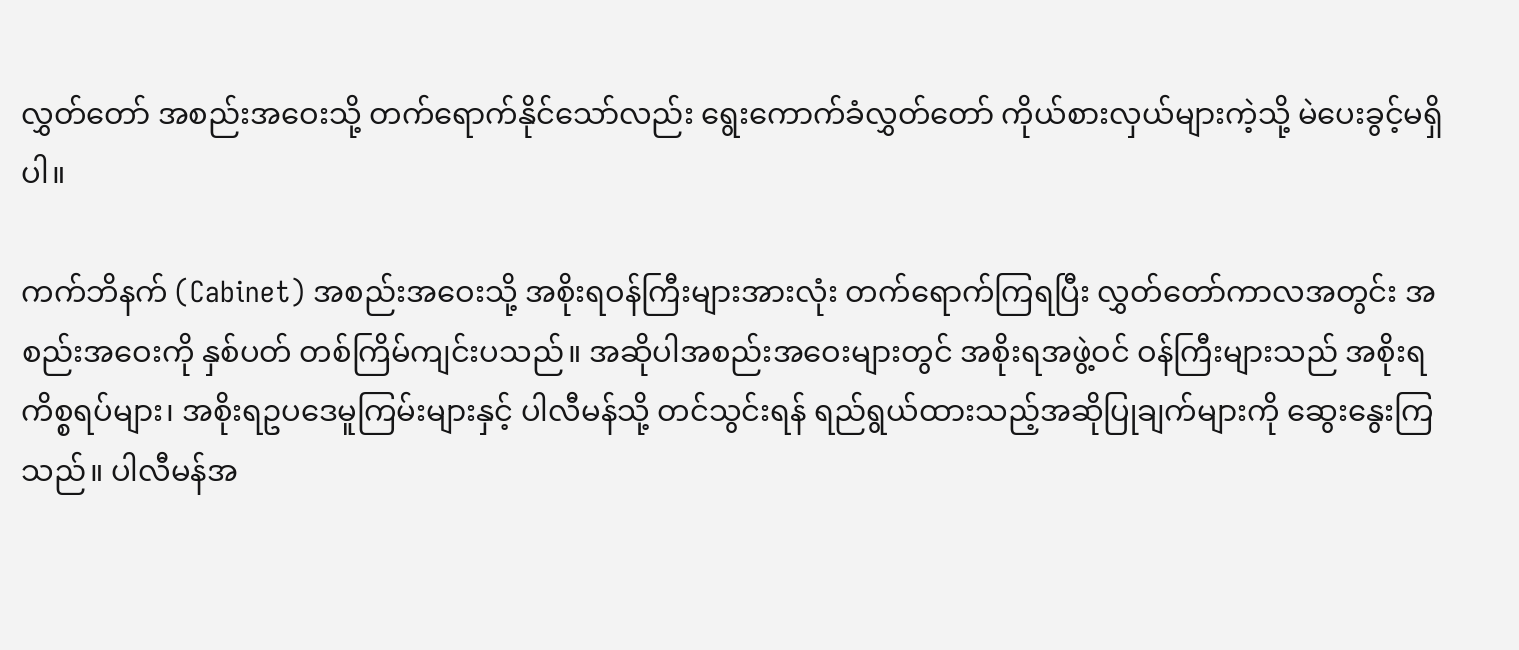လွှတ်တော် အစည်းအဝေးသို့ တက်ရောက်နိုင်သော်လည်း ရွေးကောက်ခံလွှတ်တော် ကိုယ်စားလှယ်များကဲ့သို့ မဲပေးခွင့်မရှိပါ။

ကက်ဘိနက် (Cabinet) အစည်းအဝေးသို့ အစိုးရဝန်ကြီးများအားလုံး တက်ရောက်ကြရပြီး လွှတ်တော်ကာလအတွင်း အစည်းအဝေးကို နှစ်ပတ် တစ်ကြိမ်ကျင်းပသည်။ အဆိုပါအစည်းအဝေးများတွင် အစိုးရအဖွဲ့ဝင် ဝန်ကြီးများသည် အစိုးရကိစ္စရပ်များ၊ အစိုးရဥပဒေမူကြမ်းများနှင့် ပါလီမန်သို့ တင်သွင်းရန် ရည်ရွယ်ထားသည့်အဆိုပြုချက်များကို ဆွေးနွေးကြသည်။ ပါလီမန်အ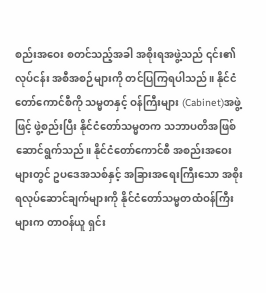စည်းအဝေး စတင်သည့်အခါ အစိုးရအဖွဲ့သည် ၎င်း၏လုပ်ငန်း အစီအစဉ်များကို တင်ပြကြရပါသည်။ နိုင်ငံတော်ကောင်စီကို သမ္မတနှင့် ဝန်ကြီးများ (Cabinet)အဖွဲ့ဖြင့် ဖွဲ့စည်းပြီး နိုင်ငံတော်သမ္မတက သဘာပတိအဖြစ် ဆောင်ရွက်သည်။ နိုင်ငံတော်ကောင်စီ အစည်းအဝေးများတွင် ဥပဒေအသစ်နှင့် အခြားအရေးကြီးသော အစိုးရလုပ်ဆောင်ချက်များကို နိုင်ငံတော်သမ္မတထံဝန်ကြီးများက တာဝန်ယူ ရှင်း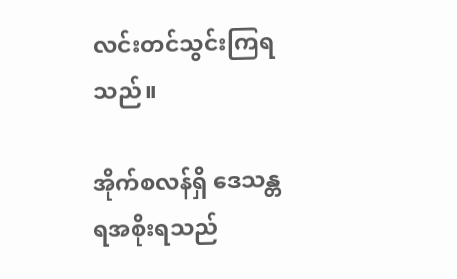လင်းတင်သွင်းကြရသည်။

အိုက်စလန်ရှိ ဒေသန္တရအစိုးရသည်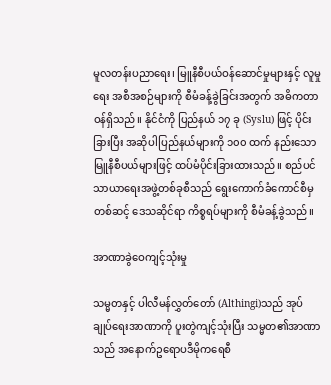မူလတန်းပညာရေး၊ မြူနီစီပယ်ဝန်ဆောင်မှုများနှင့် လူမှုရေး အစီအစဉ်များကို စီမံခန့်ခွဲခြင်းအတွက် အဓိကတာဝန်ရှိသည်။ နိုင်ငံကို ပြည်နယ် ၁၇ ခု (Syslu) ဖြင့် ပိုင်းခြားပြီး အဆိုပါပြည်နယ်များကို ၁၀၀ ထက် နည်းသော မြူနီစီပယ်များဖြင့် ထပ်မံပိုင်းခြားထားသည်။ စည်ပင်သာယာရေးအဖွဲ့တစ်ခုစီသည် ရွေးကောက်ခံကောင်စီမှတစ်ဆင့် ဒေသဆိုင်ရာ ကိစ္စရပ်များကို စီမံခန့်ခွဲသည်။

အာဏာခွဲဝေကျင့်သုံးမှု

သမ္မတနှင့် ပါလီမန်လွှတ်တော် (Althingi)သည် အုပ်ချုပ်ရေးအာဏာကို ပူးတွဲကျင့်သုံးပြီး သမ္မတ၏အာဏာသည် အနောက်ဥရောပဒီမိုကရေစီ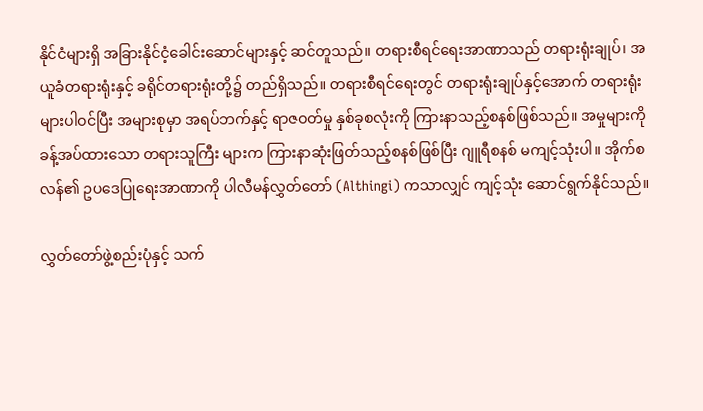နိုင်ငံများရှိ အခြားနိုင်ငံ့ခေါင်းဆောင်များနှင့် ဆင်တူသည်။ တရားစီရင်ရေးအာဏာသည် တရားရုံးချုပ်၊ အယူခံတရားရုံးနှင့် ခရိုင်တရားရုံးတို့၌ တည်ရှိသည်။ တရားစီရင်ရေးတွင် တရားရုံးချုပ်နှင့်အောက် တရားရုံးများပါဝင်ပြီး အများစုမှာ အရပ်ဘက်နှင့် ရာဇဝတ်မှု နှစ်ခုစလုံးကို ကြားနာသည့်စနစ်ဖြစ်သည်။ အမှုများကို ခန့်အပ်ထားသော တရားသူကြီး များက ကြားနာဆုံးဖြတ်သည့်စနစ်ဖြစ်ပြီး ဂျူရီစနစ် မကျင့်သုံးပါ။ အိုက်စလန်၏ ဥပဒေပြုရေးအာဏာကို ပါလီမန်လွှတ်တော် (Althingi) ကသာလျှင် ကျင့်သုံး ဆောင်ရွက်နိုင်သည်။

လွှတ်တော်ဖွဲ့စည်းပုံနှင့် သက်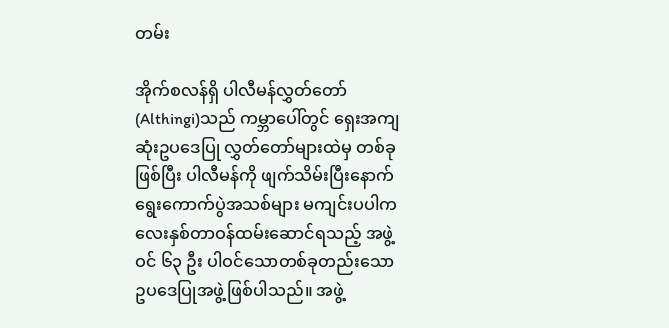တမ်း

အိုက်စလန်ရှိ ပါလီမန်လွှတ်တော် (Althingi)သည် ကမ္ဘာပေါ်တွင် ရှေးအကျဆုံးဥပဒေပြု လွှတ်တော်များထဲမှ တစ်ခုဖြစ်ပြီး ပါလီမန်ကို ဖျက်သိမ်းပြီးနောက် ရွေးကောက်ပွဲအသစ်များ မကျင်းပပါက လေးနှစ်တာဝန်ထမ်းဆောင်ရသည့် အဖွဲ့ဝင် ၆၃ ဦး ပါဝင်သောတစ်ခုတည်းသော ဥပဒေပြုအဖွဲ့ဖြစ်ပါသည်။ အဖွဲ့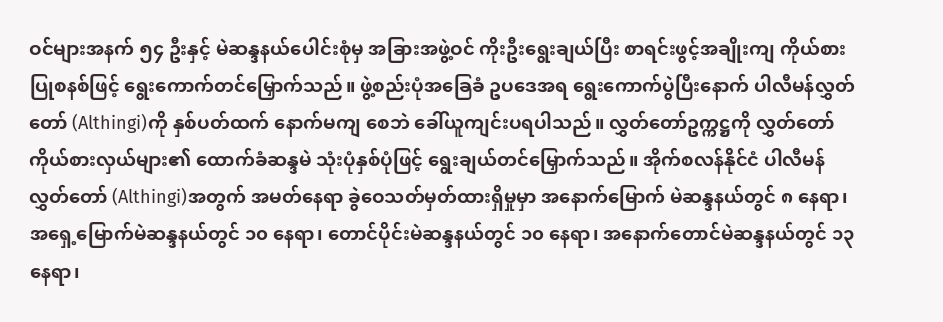ဝင်များအနက် ၅၄ ဦးနှင့် မဲဆန္ဒနယ်ပေါင်းစုံမှ အခြားအဖွဲ့ဝင် ကိုးဦးရွေးချယ်ပြီး စာရင်းဖွင့်အချိုးကျ ကိုယ်စားပြုစနစ်ဖြင့် ရွေးကောက်တင်မြှောက်သည်။ ဖွဲ့စည်းပုံအခြေခံ ဥပဒေအရ ရွေးကောက်ပွဲပြီးနောက် ပါလီမန်လွှတ်တော် (Althingi)ကို နှစ်ပတ်ထက် နောက်မကျ စေဘဲ ခေါ်ယူကျင်းပရပါသည်။ လွှတ်တော်ဥက္ကဋ္ဌကို လွှတ်တော်ကိုယ်စားလှယ်များ၏ ထောက်ခံဆန္ဒမဲ သုံးပုံနှစ်ပုံဖြင့် ရွေးချယ်တင်မြှောက်သည်။ အိုက်စလန်နိုင်ငံ ပါလီမန်လွှတ်တော် (Althingi)အတွက် အမတ်နေရာ ခွဲဝေသတ်မှတ်ထားရှိမှုမှာ အနောက်မြောက် မဲဆန္ဒနယ်တွင် ၈ နေရာ၊ အရှေ့မြောက်မဲဆန္ဒနယ်တွင် ၁၀ နေရာ၊ တောင်ပိုင်းမဲဆန္ဒနယ်တွင် ၁၀ နေရာ၊ အနောက်တောင်မဲဆန္ဒနယ်တွင် ၁၃ နေရာ၊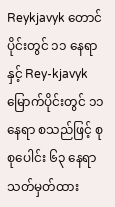Reykjavyk တောင်ပိုင်းတွင် ၁၁ နေရာနှင့် Rey-kjavyk မြောက်ပိုင်းတွင် ၁၁ နေရာ စသည်ဖြင့် စုစုပေါင်း ၆၃ နေရာသတ်မှတ်ထား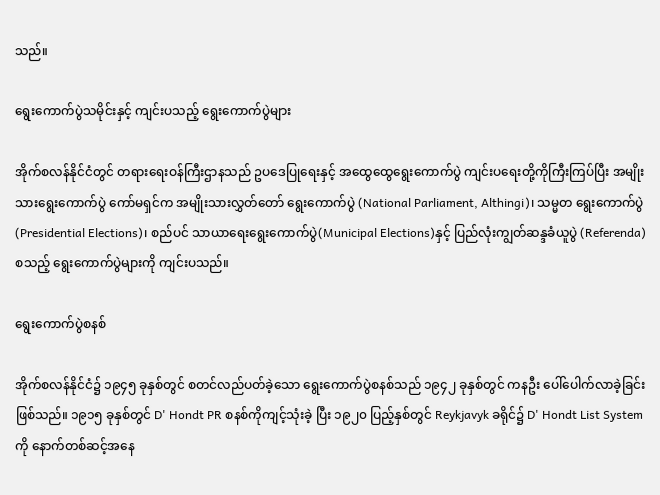သည်။

ရွေးကောက်ပွဲသမိုင်းနှင့် ကျင်းပသည့် ရွေးကောက်ပွဲများ

အိုက်စလန်နိုင်ငံတွင် တရားရေးဝန်ကြီးဌာနသည် ဥပဒေပြုရေးနှင့် အထွေထွေရွေးကောက်ပွဲ ကျင်းပရေးတို့ကိုကြီးကြပ်ပြီး အမျိုးသားရွေးကောက်ပွဲ ကော်မရှင်က အမျိုးသားလွှတ်တော် ရွေးကောက်ပွဲ (National Parliament, Althingi)၊ သမ္မတ ရွေးကောက်ပွဲ (Presidential Elections)၊ စည်ပင် သာယာရေးရွေးကောက်ပွဲ(Municipal Elections)နှင့် ပြည်လုံးကျွတ်ဆန္ဒခံယူပွဲ (Referenda) စသည့် ရွေးကောက်ပွဲများကို ကျင်းပသည်။

ရွေးကောက်ပွဲစနစ်

အိုက်စလန်နိုင်ငံ၌ ၁၉၄၅ ခုနှစ်တွင် စတင်လည်ပတ်ခဲ့သော ရွေးကောက်ပွဲစနစ်သည် ၁၉၄၂ ခုနှစ်တွင် ကနဦး ပေါ်ပေါက်လာခဲ့ခြင်းဖြစ်သည်။ ၁၉၁၅ ခုနှစ်တွင် D' Hondt PR စနစ်ကိုကျင့်သုံးခဲ့ ပြီး ၁၉၂၀ ပြည့်နှစ်တွင် Reykjavyk ခရိုင်၌ D' Hondt List System ကို နောက်တစ်ဆင့်အနေ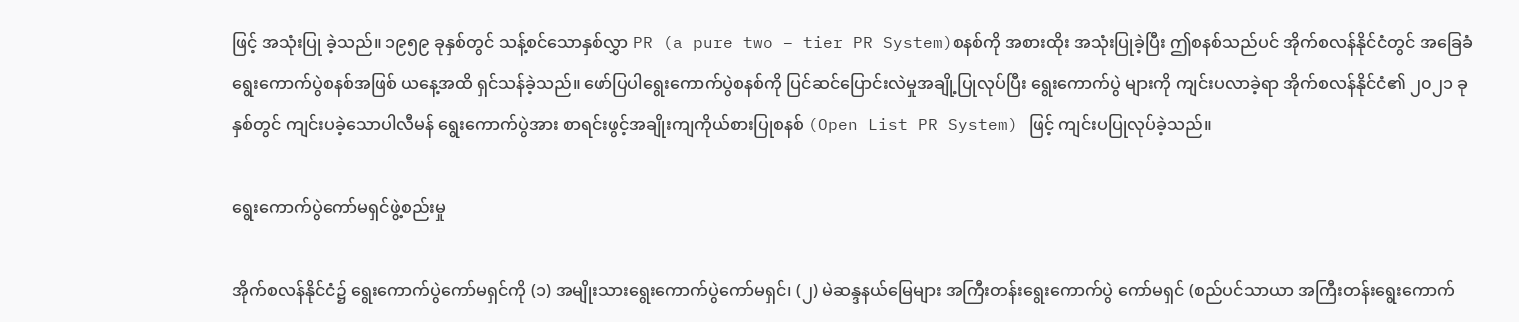ဖြင့် အသုံးပြု ခဲ့သည်။ ၁၉၅၉ ခုနှစ်တွင် သန့်စင်သောနှစ်လွှာ PR (a pure two – tier PR System)စနစ်ကို အစားထိုး အသုံးပြုခဲ့ပြီး ဤစနစ်သည်ပင် အိုက်စလန်နိုင်ငံတွင် အခြေခံရွေးကောက်ပွဲစနစ်အဖြစ် ယနေ့အထိ ရှင်သန်ခဲ့သည်။ ဖော်ပြပါရွေးကောက်ပွဲစနစ်ကို ပြင်ဆင်ပြောင်းလဲမှုအချို့ပြုလုပ်ပြီး ရွေးကောက်ပွဲ များကို ကျင်းပလာခဲ့ရာ အိုက်စလန်နိုင်ငံ၏ ၂၀၂၁ ခုနှစ်တွင် ကျင်းပခဲ့သောပါလီမန် ရွေးကောက်ပွဲအား စာရင်းဖွင့်အချိုးကျကိုယ်စားပြုစနစ် (Open List PR System) ဖြင့် ကျင်းပပြုလုပ်ခဲ့သည်။

ရွေးကောက်ပွဲကော်မရှင်ဖွဲ့စည်းမှု

အိုက်စလန်နိုင်ငံ၌ ရွေးကောက်ပွဲကော်မရှင်ကို (၁) အမျိုးသားရွေးကောက်ပွဲကော်မရှင်၊ (၂) မဲဆန္ဒနယ်မြေများ အကြီးတန်းရွေးကောက်ပွဲ ကော်မရှင် (စည်ပင်သာယာ အကြီးတန်းရွေးကောက်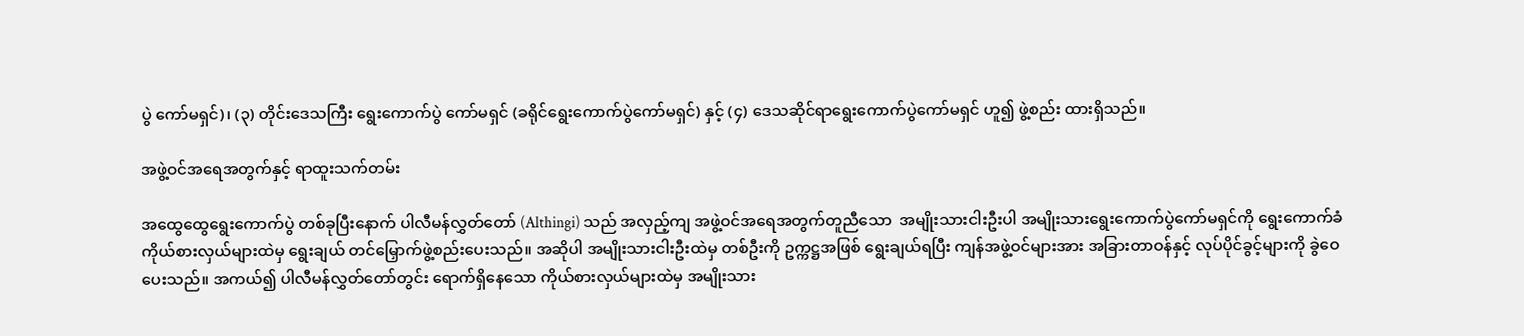ပွဲ ကော်မရှင်)၊ (၃) တိုင်းဒေသကြီး ရွေးကောက်ပွဲ ကော်မရှင် (ခရိုင်ရွေးကောက်ပွဲကော်မရှင်) နှင့် (၄) ဒေသဆိုင်ရာရွေးကောက်ပွဲကော်မရှင် ဟူ၍ ဖွဲ့စည်း ထားရှိသည်။

အဖွဲ့ဝင်အရေအတွက်နှင့် ရာထူးသက်တမ်း

အထွေထွေရွေးကောက်ပွဲ တစ်ခုပြီးနောက် ပါလီမန်လွှတ်တော် (Althingi) သည် အလှည့်ကျ အဖွဲ့ဝင်အရေအတွက်တူညီသော  အမျိုးသားငါးဦးပါ အမျိုးသားရွေးကောက်ပွဲကော်မရှင်ကို ရွေးကောက်ခံကိုယ်စားလှယ်များထဲမှ ရွေးချယ် တင်မြှောက်ဖွဲ့စည်းပေးသည်။ အဆိုပါ အမျိုးသားငါးဦးထဲမှ တစ်ဦးကို ဥက္ကဋ္ဌအဖြစ် ရွေးချယ်ရပြီး ကျန်အဖွဲ့ဝင်များအား အခြားတာဝန်နှင့် လုပ်ပိုင်ခွင့်များကို ခွဲဝေပေးသည်။ အကယ်၍ ပါလီမန်လွှတ်တော်တွင်း ရောက်ရှိနေသော ကိုယ်စားလှယ်များထဲမှ အမျိုးသား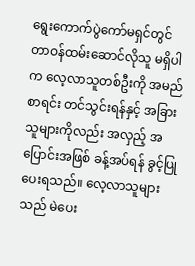ရွေးကောက်ပွဲကော်မရှင်တွင် တာဝန်ထမ်းဆောင်လိုသူ မရှိပါက လေ့လာသူတစ်ဦးကို အမည်စာရင်း တင်သွင်းရန်နှင့် အခြားသူများကိုလည်း အလှည့် အပြောင်းအဖြစ် ခန့်အပ်ရန် ခွင့်ပြုပေးရသည်။ လေ့လာသူများသည် မဲပေး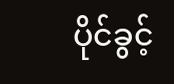ပိုင်ခွင့်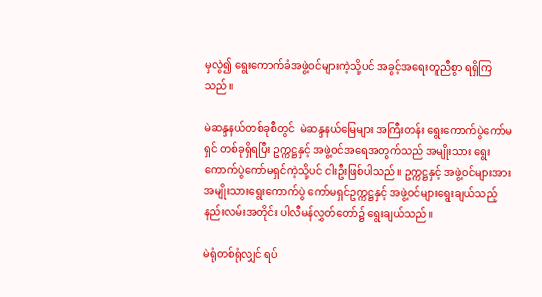မှလွဲ၍ ရွေးကောက်ခံအဖွဲ့ဝင်များကဲ့သို့ပင် အခွင့်အရေးတူညီစွာ ရရှိကြသည်။

မဲဆန္ဒနယ်တစ်ခုစီတွင်  မဲဆန္ဒနယ်မြေများ အကြီးတန်း ရွေးကောက်ပွဲကော်မရှင် တစ်ခုရှိရပြီး ဥက္ကဋ္ဌနှင့် အဖွဲ့ဝင်အရေအတွက်သည် အမျိုးသား ရွေးကောက်ပွဲကော်မရှင်ကဲ့သို့ပင် ငါးဦးဖြစ်ပါသည်။ ဥက္ကဋ္ဌနှင့် အဖွဲ့ဝင်များအား အမျိုးသားရွေးကောက်ပွဲ ကော်မရှင်ဥက္ကဋ္ဌနှင့် အဖွဲ့ဝင်များရွေးချယ်သည့် နည်းလမ်းအတိုင်း ပါလီမန်လွှတ်တော်၌ ရွေးချယ်သည်။

မဲရုံတစ်ရုံလျှင် ရပ်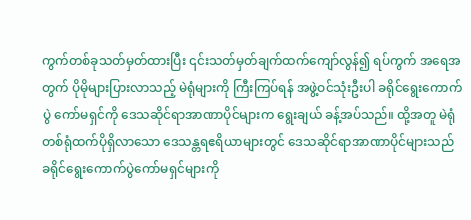ကွက်တစ်ခုသတ်မှတ်ထားပြီး ၎င်းသတ်မှတ်ချက်ထက်ကျော်လွန်၍ ရပ်ကွက် အရေအတွက် ပိုမိုများပြားလာသည့် မဲရုံများကို ကြီးကြပ်ရန် အဖွဲ့ဝင်သုံးဦးပါ ခရိုင်ရွေးကောက်ပွဲ ကော်မရှင်ကို ဒေသဆိုင်ရာအာဏာပိုင်များက ရွေးချယ် ခန့်အပ်သည်။ ထို့အတူ မဲရုံတစ်ရုံထက်ပိုရှိလာသော ဒေသန္တရဧရိယာများတွင် ဒေသဆိုင်ရာအာဏာပိုင်များသည် ခရိုင်ရွေးကောက်ပွဲကော်မရှင်များကို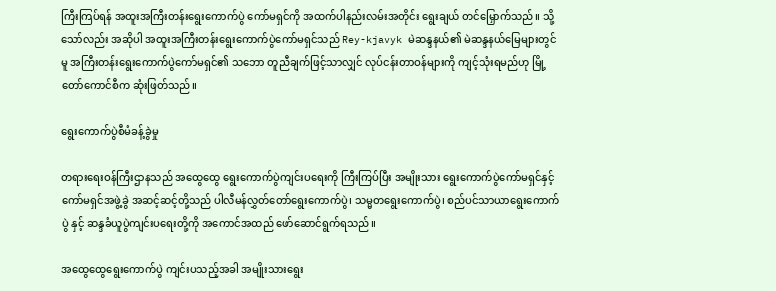ကြီးကြပ်ရန် အထူးအကြီးတန်းရွေးကောက်ပွဲ ကော်မရှင်ကို အထက်ပါနည်းလမ်းအတိုင်း ရွေးချယ် တင်မြှောက်သည်။ သို့သော်လည်း အဆိုပါ အထူးအကြီးတန်းရွေးကောက်ပွဲကော်မရှင်သည် Rey-kjavyk မဲဆန္ဒနယ်၏ မဲဆန္ဒနယ်မြေများတွင်မူ အကြီးတန်းရွေးကောက်ပွဲကော်မရှင်၏ သဘော တူညီချက်ဖြင့်သာလျှင် လုပ်ငန်းတာဝန်များကို ကျင့်သုံးရမည်ဟု မြို့တော်ကောင်စီက ဆုံးဖြတ်သည်။

ရွေးကောက်ပွဲစီမံခန့်ခွဲမှု

တရားရေးဝန်ကြီးဌာနသည် အထွေထွေ ရွေးကောက်ပွဲကျင်းပရေးကို ကြီးကြပ်ပြီး အမျိုးသား ရွေးကောက်ပွဲကော်မရှင်နှင့် ကော်မရှင်အဖွဲ့ခွဲ အဆင့်ဆင့်တို့သည် ပါလီမန်လွှတ်တော်ရွေးကောက်ပွဲ၊ သမ္မတရွေးကောက်ပွဲ၊ စည်ပင်သာယာရွေးကောက်ပွဲ နှင့် ဆန္ဒခံယူပွဲကျင်းပရေးတို့ကို အကောင်အထည် ဖော်ဆောင်ရွက်ရသည်။

အထွေထွေရွေးကောက်ပွဲ ကျင်းပသည့်အခါ အမျိုးသားရွေး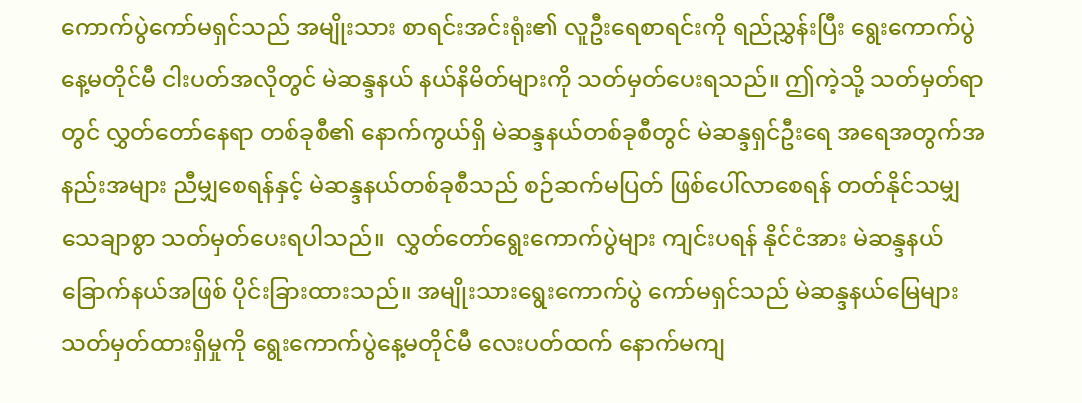ကောက်ပွဲကော်မရှင်သည် အမျိုးသား စာရင်းအင်းရုံး၏ လူဦးရေစာရင်းကို ရည်ညွှန်းပြီး ရွေးကောက်ပွဲနေ့မတိုင်မီ ငါးပတ်အလိုတွင် မဲဆန္ဒနယ် နယ်နိမိတ်များကို သတ်မှတ်ပေးရသည်။ ဤကဲ့သို့ သတ်မှတ်ရာတွင် လွှတ်တော်နေရာ တစ်ခုစီ၏ နောက်ကွယ်ရှိ မဲဆန္ဒနယ်တစ်ခုစီတွင် မဲဆန္ဒရှင်ဦးရေ အရေအတွက်အနည်းအများ ညီမျှစေရန်နှင့် မဲဆန္ဒနယ်တစ်ခုစီသည် စဉ်ဆက်မပြတ် ဖြစ်ပေါ်လာစေရန် တတ်နိုင်သမျှသေချာစွာ သတ်မှတ်ပေးရပါသည်။  လွှတ်တော်ရွေးကောက်ပွဲများ ကျင်းပရန် နိုင်ငံအား မဲဆန္ဒနယ် ခြောက်နယ်အဖြစ် ပိုင်းခြားထားသည်။ အမျိုးသားရွေးကောက်ပွဲ ကော်မရှင်သည် မဲဆန္ဒနယ်မြေများသတ်မှတ်ထားရှိမှုကို ရွေးကောက်ပွဲနေ့မတိုင်မီ လေးပတ်ထက် နောက်မကျ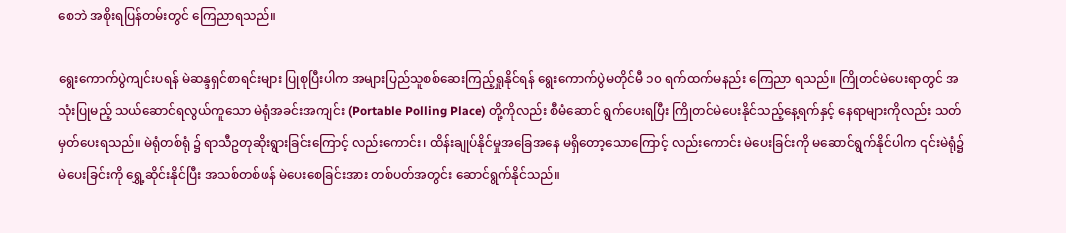စေဘဲ အစိုးရပြန်တမ်းတွင် ကြေညာရသည်။

ရွေးကောက်ပွဲကျင်းပရန် မဲဆန္ဒရှင်စာရင်းများ ပြုစုပြီးပါက အများပြည်သူစစ်ဆေးကြည့်ရှုနိုင်ရန် ရွေးကောက်ပွဲမတိုင်မီ ၁၀ ရက်ထက်မနည်း ကြေညာ ရသည်။ ကြိုတင်မဲပေးရာတွင် အသုံးပြုမည့် သယ်ဆောင်ရလွယ်ကူသော မဲရုံအခင်းအကျင်း (Portable Polling Place) တို့ကိုလည်း စီမံဆောင် ရွက်ပေးရပြီး ကြိုတင်မဲပေးနိုင်သည့်နေ့ရက်နှင့် နေရာများကိုလည်း သတ်မှတ်ပေးရသည်။ မဲရုံတစ်ရုံ ၌ ရာသီဥတုဆိုးရွားခြင်းကြောင့် လည်းကောင်း၊ ထိန်းချုပ်နိုင်မှုအခြေအနေ မရှိတော့သောကြောင့် လည်းကောင်း မဲပေးခြင်းကို မဆောင်ရွက်နိုင်ပါက ၎င်းမဲရုံ၌ မဲပေးခြင်းကို ရွှေ့ဆိုင်းနိုင်ပြီး အသစ်တစ်ဖန် မဲပေးစေခြင်းအား တစ်ပတ်အတွင်း ဆောင်ရွက်နိုင်သည်။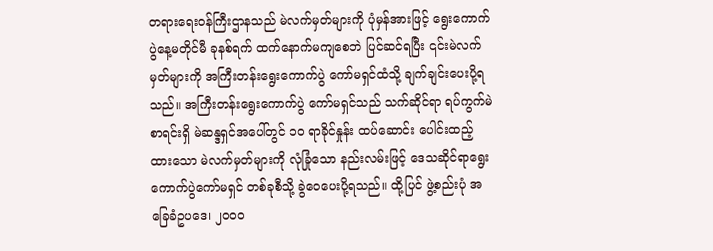တရားရေးဝန်ကြီးဌာနသည် မဲလက်မှတ်များကို ပုံမှန်အားဖြင့် ရွေးကောက်ပွဲနေ့မတိုင်မီ ခုနစ်ရက် ထက်နောက်မကျစေဘဲ ပြင်ဆင်ရပြီး ၎င်းမဲလက်မှတ်များကို အကြီးတန်းရွေးကောက်ပွဲ ကော်မရှင်ထံသို့ ချက်ချင်းပေးပို့ရသည်။ အကြီးတန်းရွေးကောက်ပွဲ ကော်မရှင်သည် သက်ဆိုင်ရာ ရပ်ကွက်မဲစာရင်းရှိ မဲဆန္ဒရှင်အပေါ်တွင် ၁၀ ရာခိုင်နှုန်း ထပ်ဆောင်း ပေါင်းထည့်ထားသော မဲလက်မှတ်များကို လုံခြုံသော နည်းလမ်းဖြင့် ဒေသဆိုင်ရာရွေးကောက်ပွဲကော်မရှင် တစ်ခုစီသို့ ခွဲဝေပေးပို့ရသည်။ ထို့ပြင် ဖွဲ့စည်းပုံ အခြေခံဥပဒေ၊ ၂၀၀၀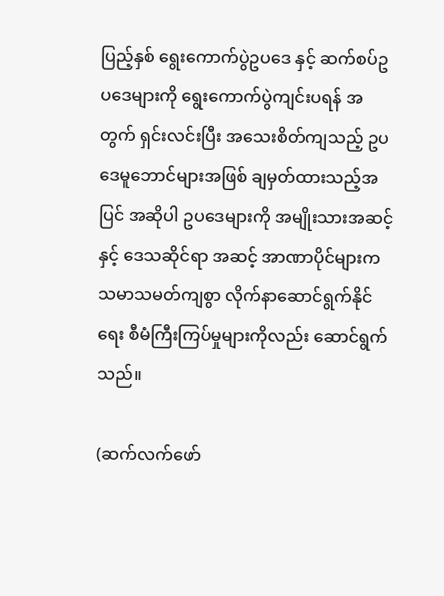ပြည့်နှစ် ရွေးကောက်ပွဲဥပဒေ နှင့် ဆက်စပ်ဥပဒေများကို ရွေးကောက်ပွဲကျင်းပရန် အတွက် ရှင်းလင်းပြီး အသေးစိတ်ကျသည့် ဥပဒေမူဘောင်များအဖြစ် ချမှတ်ထားသည့်အပြင် အဆိုပါ ဥပဒေများကို အမျိုးသားအဆင့်နှင့် ဒေသဆိုင်ရာ အဆင့် အာဏာပိုင်များက သမာသမတ်ကျစွာ လိုက်နာဆောင်ရွက်နိုင်ရေး စီမံကြီးကြပ်မှုများကိုလည်း ဆောင်ရွက်သည်။

(ဆက်လက်ဖော်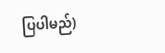ပြပါမည်)